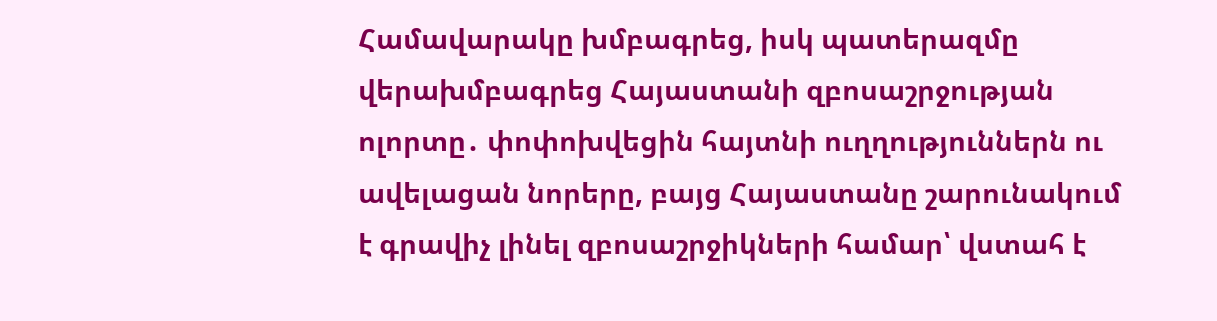Համավարակը խմբագրեց, իսկ պատերազմը վերախմբագրեց Հայաստանի զբոսաշրջության ոլորտը․ փոփոխվեցին հայտնի ուղղություններն ու ավելացան նորերը, բայց Հայաստանը շարունակում է գրավիչ լինել զբոսաշրջիկների համար՝ վստահ է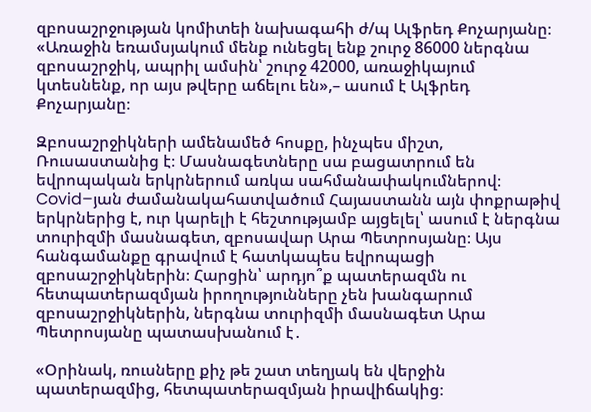զբոսաշրջության կոմիտեի նախագահի ժ/պ Ալֆրեդ Քոչարյանը։
«Առաջին եռամսյակում մենք ունեցել ենք շուրջ 86000 ներգնա զբոսաշրջիկ, ապրիլ ամսին՝ շուրջ 42000, առաջիկայում կտեսնենք, որ այս թվերը աճելու են»,– ասում է Ալֆրեդ Քոչարյանը։

Զբոսաշրջիկների ամենամեծ հոսքը, ինչպես միշտ, Ռուսաստանից է։ Մասնագետները սա բացատրում են եվրոպական երկրներում առկա սահմանափակումներով։ Covid–յան ժամանակահատվածում Հայաստանն այն փոքրաթիվ երկրներից է, ուր կարելի է հեշտությամբ այցելել՝ ասում է ներգնա տուրիզմի մասնագետ, զբոսավար Արա Պետրոսյանը։ Այս հանգամանքը գրավում է հատկապես եվրոպացի զբոսաշրջիկներին։ Հարցին՝ արդյո՞ք պատերազմն ու հետպատերազմյան իրողությունները չեն խանգարում զբոսաշրջիկներին, ներգնա տուրիզմի մասնագետ Արա Պետրոսյանը պատասխանում է․

«Օրինակ, ռուսները քիչ թե շատ տեղյակ են վերջին պատերազմից, հետպատերազմյան իրավիճակից։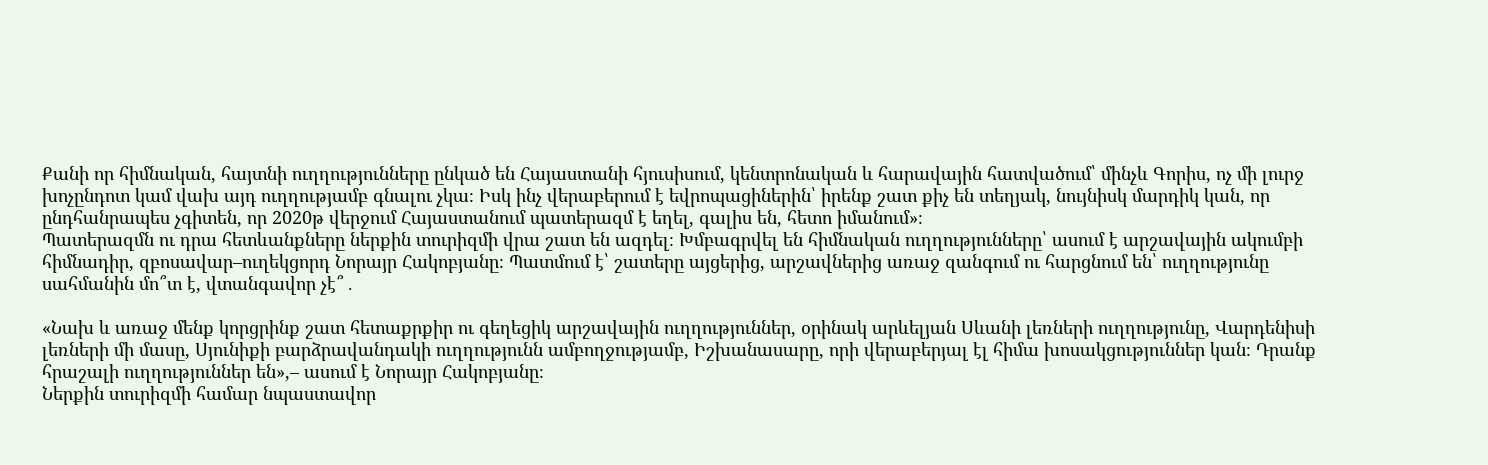Քանի որ հիմնական, հայտնի ուղղությունները ընկած են Հայաստանի հյուսիսում, կենտրոնական և հարավային հատվածում՝ մինչև Գորիս, ոչ մի լուրջ խոչընդոտ կամ վախ այդ ուղղությամբ գնալու չկա։ Իսկ ինչ վերաբերում է եվրոպացիներին՝ իրենք շատ քիչ են տեղյակ, նույնիսկ մարդիկ կան, որ ընդհանրապես չգիտեն, որ 2020թ վերջում Հայաստանում պատերազմ է եղել, գալիս են, հետո իմանում»։
Պատերազմն ու դրա հետևանքները ներքին տուրիզմի վրա շատ են ազդել։ Խմբագրվել են հիմնական ուղղությունները՝ ասում է արշավային ակումբի հիմնադիր, զբոսավար–ուղեկցորդ Նորայր Հակոբյանը։ Պատմում է՝ շատերը այցերից, արշավներից առաջ զանգում ու հարցնում են՝ ուղղությունը սահմանին մո՞տ է, վտանգավոր չէ՞․

«Նախ և առաջ մենք կորցրինք շատ հետաքրքիր ու գեղեցիկ արշավային ուղղություններ, օրինակ արևելյան Սևանի լեռների ուղղությունը, Վարդենիսի լեռների մի մասը, Սյունիքի բարձրավանդակի ուղղությունն ամբողջությամբ, Իշխանասարը, որի վերաբերյալ էլ հիմա խոսակցություններ կան։ Դրանք հրաշալի ուղղություններ են»,– ասում է Նորայր Հակոբյանը։
Ներքին տուրիզմի համար նպաստավոր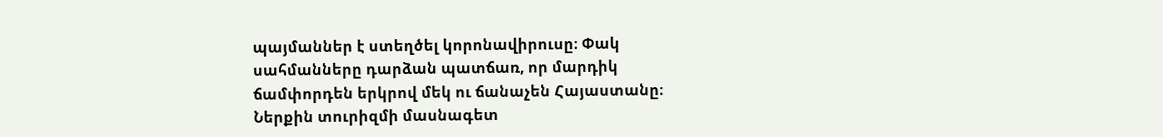պայմաններ է ստեղծել կորոնավիրուսը։ Փակ սահմանները դարձան պատճառ, որ մարդիկ ճամփորդեն երկրով մեկ ու ճանաչեն Հայաստանը։ Ներքին տուրիզմի մասնագետ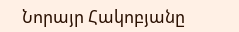Նորայր Հակոբյանը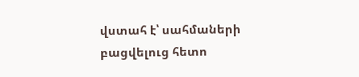վստահ է՝ սահմաների բացվելուց հետո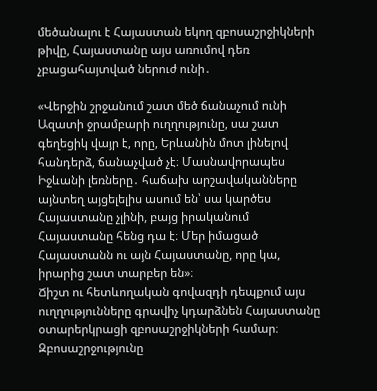մեծանալու է Հայաստան եկող զբոսաշրջիկների թիվը, Հայաստանը այս առումով դեռ չբացահայտված ներուժ ունի․

«Վերջին շրջանում շատ մեծ ճանաչում ունի Ազատի ջրամբարի ուղղությունը, սա շատ գեղեցիկ վայր է, որը, Երևանին մոտ լինելով հանդերձ, ճանաչված չէ։ Մասնավորապես Իջևանի լեռները․ հաճախ արշավականները այնտեղ այցելելիս ասում են՝ սա կարծես Հայաստանը չլինի, բայց իրականում Հայաստանը հենց դա է։ Մեր իմացած Հայաստանն ու այն Հայաստանը, որը կա, իրարից շատ տարբեր են»։
Ճիշտ ու հետևողական գովազդի դեպքում այս ուղղությունները գրավիչ կդարձնեն Հայաստանը օտարերկրացի զբոսաշրջիկների համար։ Զբոսաշրջությունը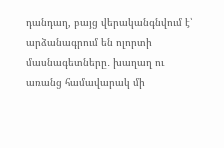դանդաղ, բայց վերականգնվում է՝ արձանագրում են ոլորտի մասնագետները․ խաղաղ ու առանց համավարակ մի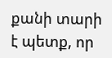քանի տարի է պետք, որ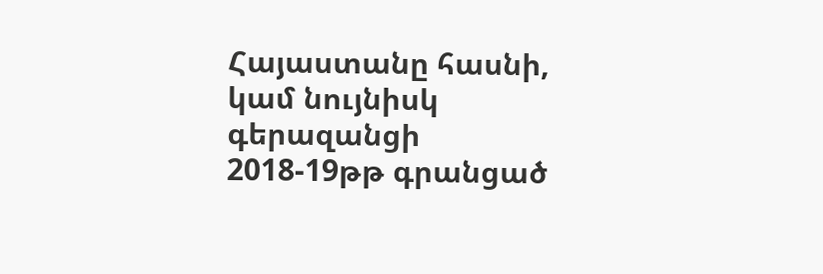Հայաստանը հասնի, կամ նույնիսկ գերազանցի 2018-19թթ գրանցած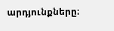արդյունքները։